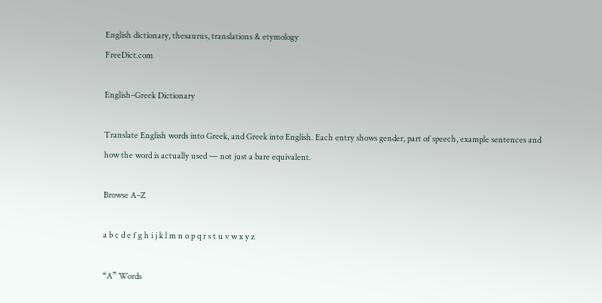English dictionary, thesaurus, translations & etymology
FreeDict.com

English–Greek Dictionary

Translate English words into Greek, and Greek into English. Each entry shows gender, part of speech, example sentences and how the word is actually used — not just a bare equivalent.

Browse A–Z

a b c d e f g h i j k l m n o p q r s t u v w x y z

“A” Words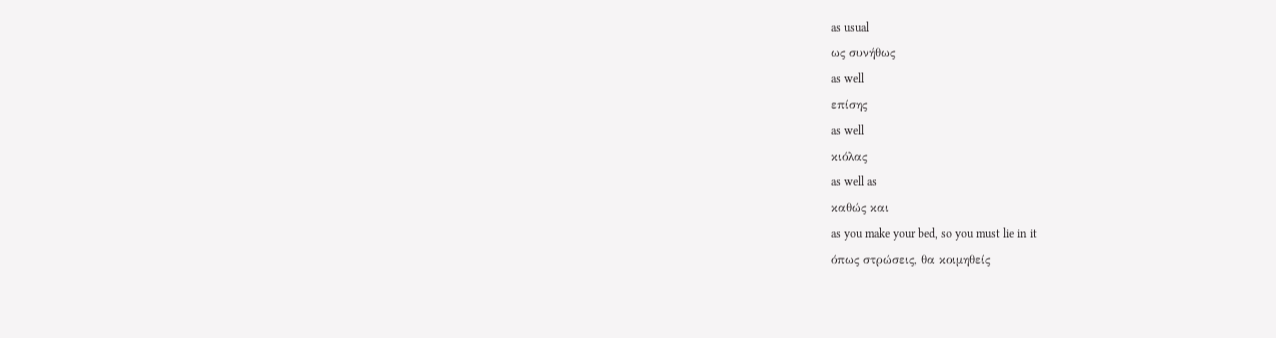as usual
ως συνήθως
as well
επίσης
as well
κιόλας
as well as
καθώς και
as you make your bed, so you must lie in it
όπως στρώσεις, θα κοιμηθείς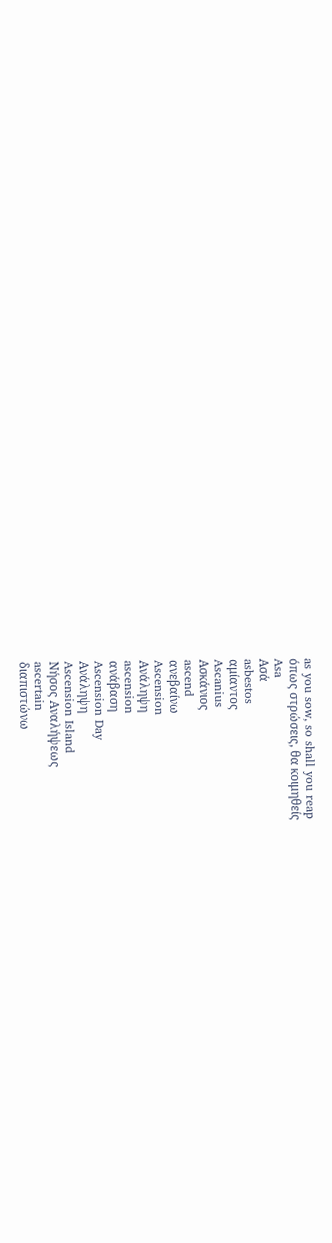as you sow, so shall you reap
όπως στρώσεις, θα κοιμηθείς
Asa
Ασά
asbestos
αμίαντος
Ascanius
Ασκάνιος
ascend
ανεβαίνω
Ascension
Ανάληψη
ascension
ανάβαση
Ascension Day
Ανάληψη
Ascension Island
Νήσος Αναλήψεως
ascertain
διαπιστώνω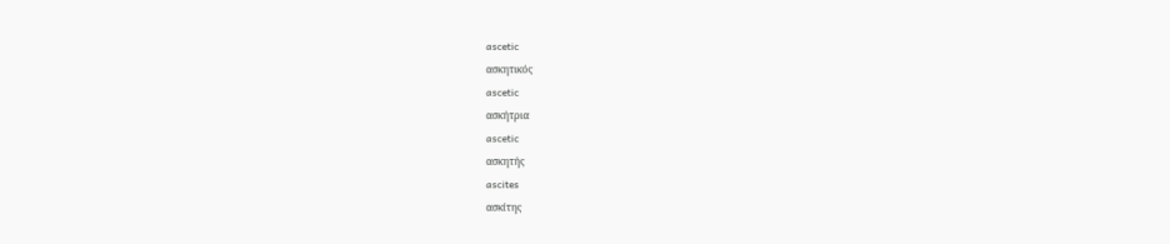ascetic
ασκητικός
ascetic
ασκήτρια
ascetic
ασκητής
ascites
ασκίτης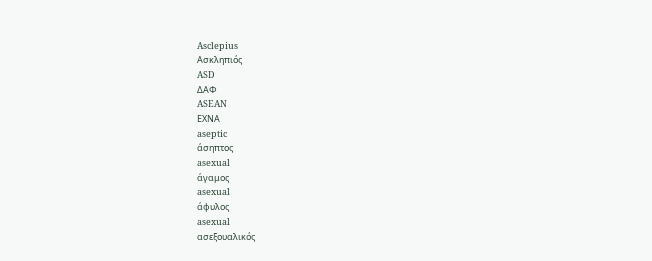Asclepius
Ασκληπιός
ASD
ΔΑΦ
ASEAN
ΕΧΝΑ
aseptic
άσηπτος
asexual
άγαμος
asexual
άφυλος
asexual
ασεξουαλικός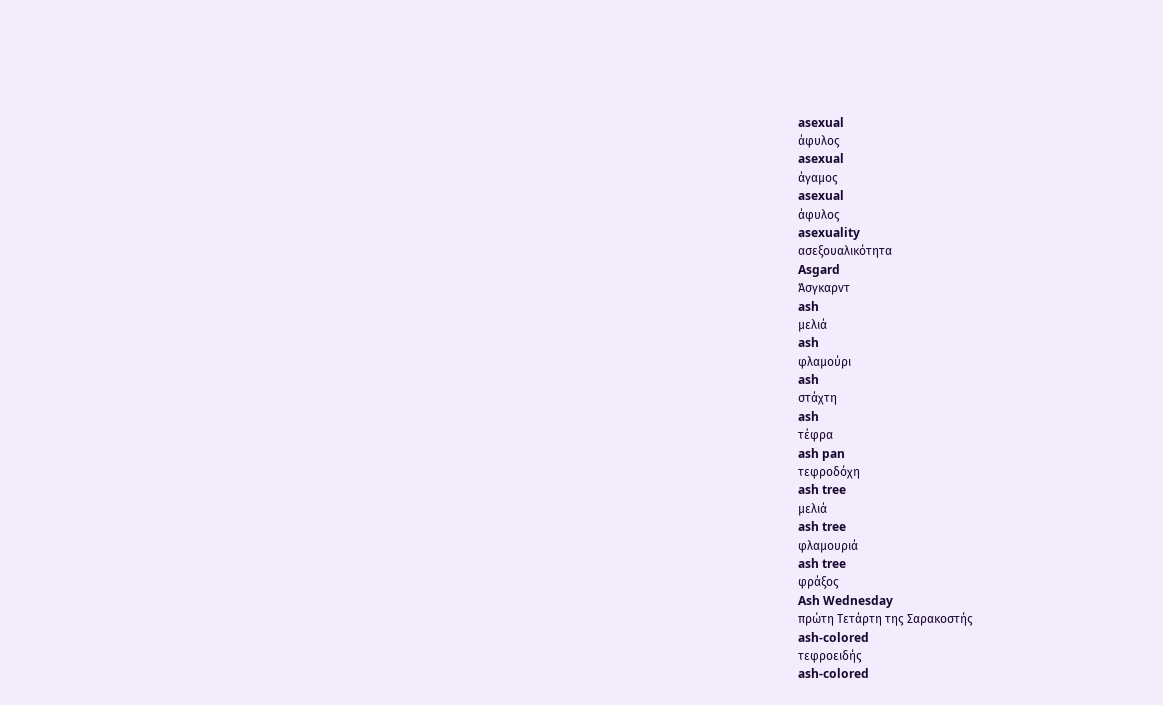asexual
άφυλος
asexual
άγαμος
asexual
άφυλος
asexuality
ασεξουαλικότητα
Asgard
Άσγκαρντ
ash
μελιά
ash
φλαμούρι
ash
στάχτη
ash
τέφρα
ash pan
τεφροδόχη
ash tree
μελιά
ash tree
φλαμουριά
ash tree
φράξος
Ash Wednesday
πρώτη Τετάρτη της Σαρακοστής
ash-colored
τεφροειδής
ash-colored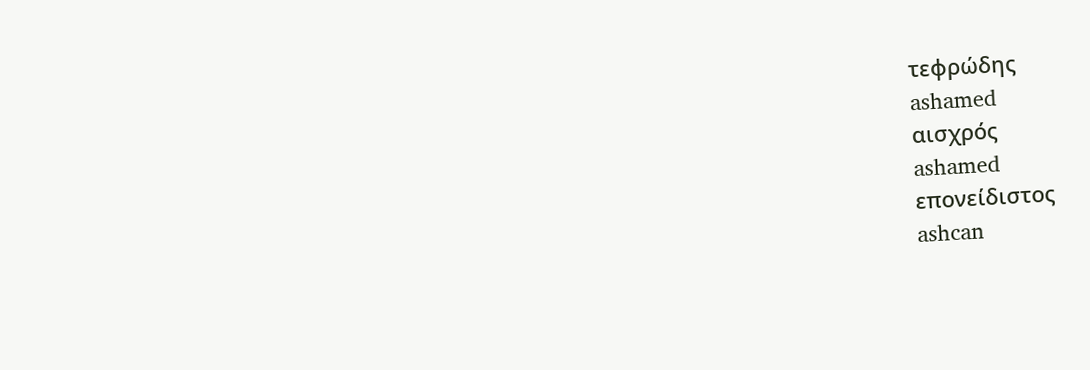τεφρώδης
ashamed
αισχρός
ashamed
επονείδιστος
ashcan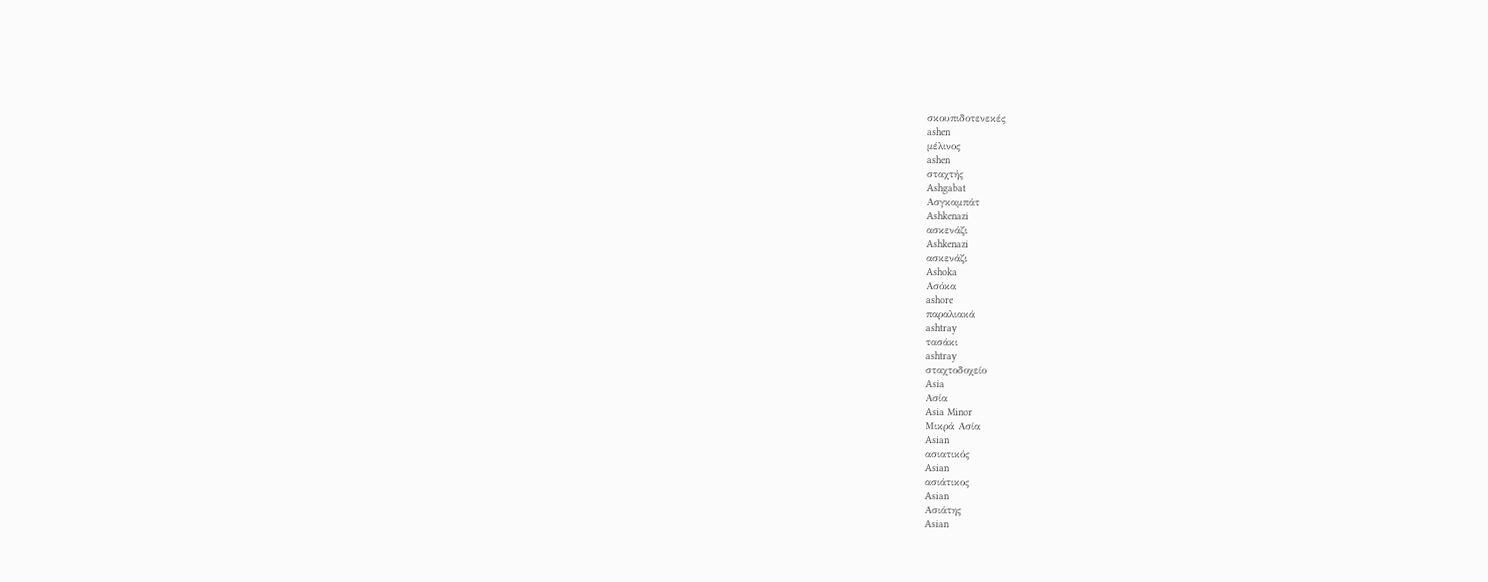σκουπιδοτενεκές
ashen
μέλινος
ashen
σταχτής
Ashgabat
Ασγκαμπάτ
Ashkenazi
ασκενάζι
Ashkenazi
ασκενάζι
Ashoka
Ασόκα
ashore
παραλιακά
ashtray
τασάκι
ashtray
σταχτοδοχείο
Asia
Ασία
Asia Minor
Μικρά Ασία
Asian
ασιατικός
Asian
ασιάτικος
Asian
Ασιάτης
Asian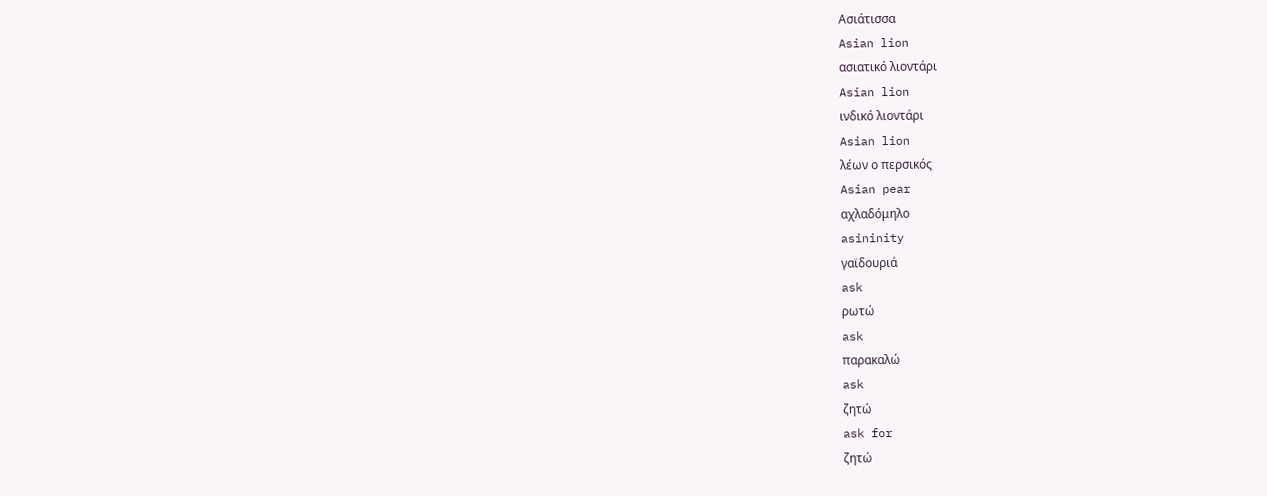Ασιάτισσα
Asian lion
ασιατικό λιοντάρι
Asian lion
ινδικό λιοντάρι
Asian lion
λέων ο περσικός
Asian pear
αχλαδόμηλο
asininity
γαϊδουριά
ask
ρωτώ
ask
παρακαλώ
ask
ζητώ
ask for
ζητώ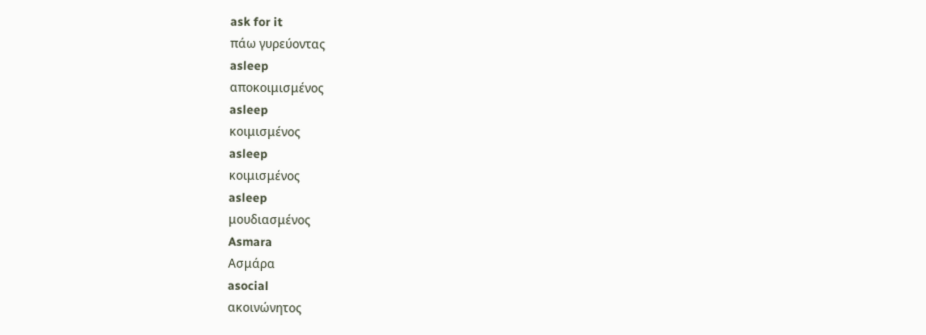ask for it
πάω γυρεύοντας
asleep
αποκοιμισμένος
asleep
κοιμισμένος
asleep
κοιμισμένος
asleep
μουδιασμένος
Asmara
Ασμάρα
asocial
ακοινώνητος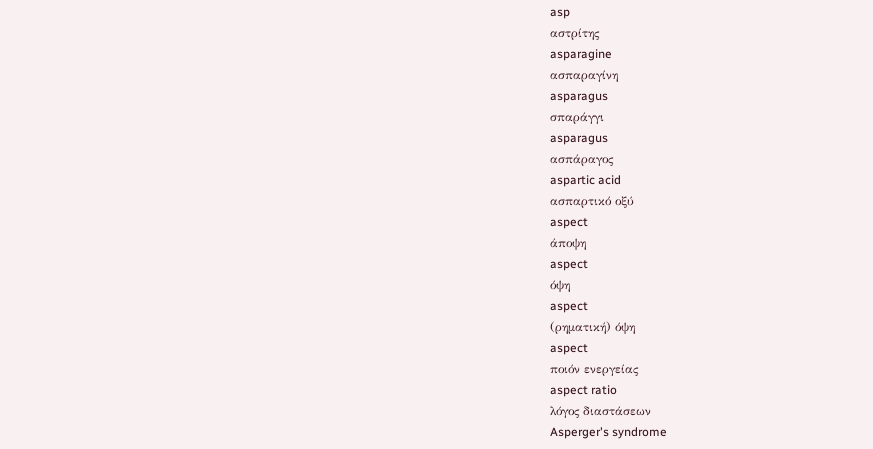asp
αστρίτης
asparagine
ασπαραγίνη
asparagus
σπαράγγι
asparagus
ασπάραγος
aspartic acid
ασπαρτικό οξύ
aspect
άποψη
aspect
όψη
aspect
(ρηματική) όψη
aspect
ποιόν ενεργείας
aspect ratio
λόγος διαστάσεων
Asperger's syndrome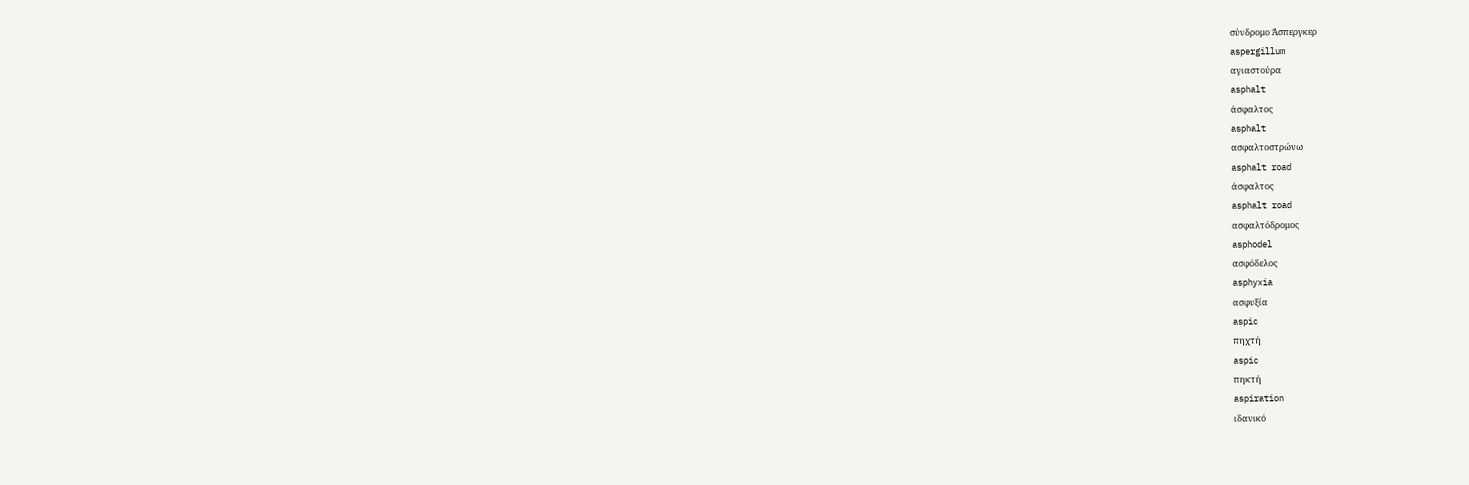σύνδρομο Άσπεργκερ
aspergillum
αγιαστούρα
asphalt
άσφαλτος
asphalt
ασφαλτοστρώνω
asphalt road
άσφαλτος
asphalt road
ασφαλτόδρομος
asphodel
ασφόδελος
asphyxia
ασφυξία
aspic
πηχτή
aspic
πηκτή
aspiration
ιδανικό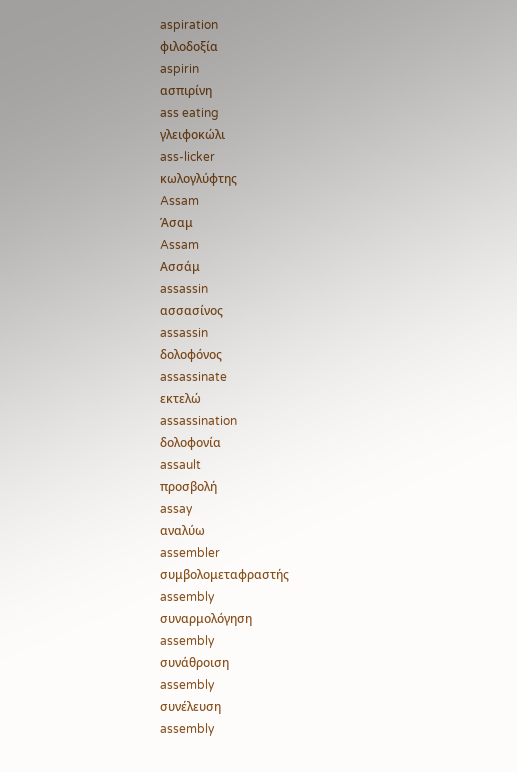aspiration
φιλοδοξία
aspirin
ασπιρίνη
ass eating
γλειφοκώλι
ass-licker
κωλογλύφτης
Assam
Άσαμ
Assam
Ασσάμ
assassin
ασσασίνος
assassin
δολοφόνος
assassinate
εκτελώ
assassination
δολοφονία
assault
προσβολή
assay
αναλύω
assembler
συμβολομεταφραστής
assembly
συναρμολόγηση
assembly
συνάθροιση
assembly
συνέλευση
assembly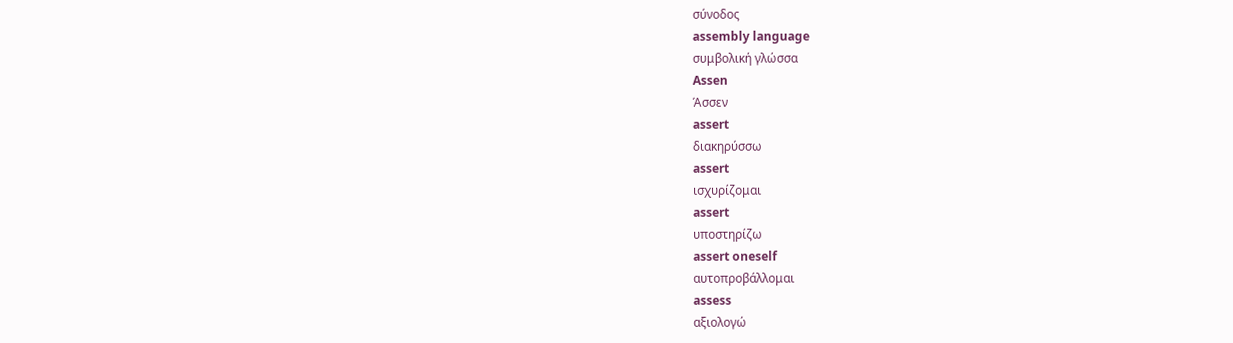σύνοδος
assembly language
συμβολική γλώσσα
Assen
Άσσεν
assert
διακηρύσσω
assert
ισχυρίζομαι
assert
υποστηρίζω
assert oneself
αυτοπροβάλλομαι
assess
αξιολογώ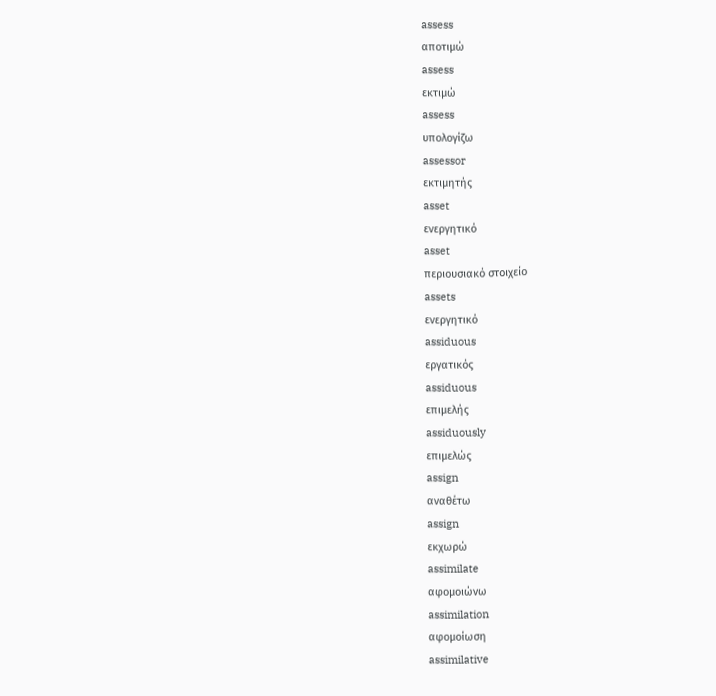assess
αποτιμώ
assess
εκτιμώ
assess
υπολογίζω
assessor
εκτιμητής
asset
ενεργητικό
asset
περιουσιακό στοιχείο
assets
ενεργητικό
assiduous
εργατικός
assiduous
επιμελής
assiduously
επιμελώς
assign
αναθέτω
assign
εκχωρώ
assimilate
αφομοιώνω
assimilation
αφομοίωση
assimilative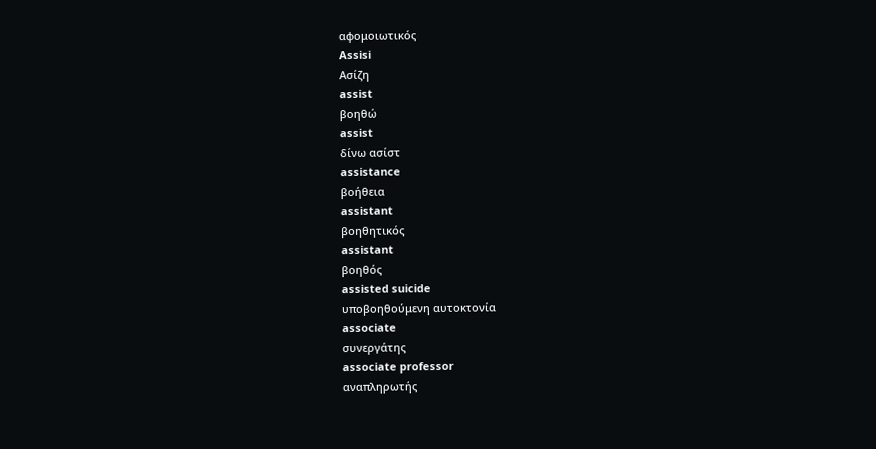αφομοιωτικός
Assisi
Ασίζη
assist
βοηθώ
assist
δίνω ασίστ
assistance
βοήθεια
assistant
βοηθητικός
assistant
βοηθός
assisted suicide
υποβοηθούμενη αυτοκτονία
associate
συνεργάτης
associate professor
αναπληρωτής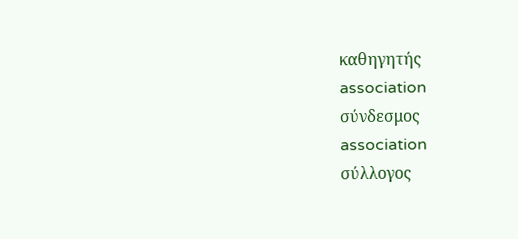καθηγητής
association
σύνδεσμος
association
σύλλογος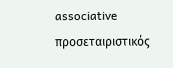associative
προσεταιριστικός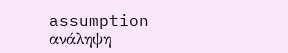assumption
ανάληψη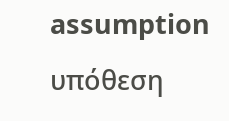assumption
υπόθεση